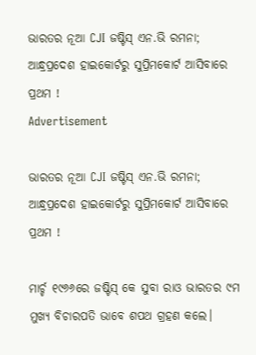ଭାରତର ନୂଆ CJI ଜଷ୍ଟିସ୍ ଏନ.ଭି ରମନା; ଆନ୍ଧ୍ରପ୍ରଦେଶ ହାଇକୋର୍ଟରୁ ସୁପ୍ରିମକୋର୍ଟ ଆସିବାରେ ପ୍ରଥମ !
Advertisement

ଭାରତର ନୂଆ CJI ଜଷ୍ଟିସ୍ ଏନ.ଭି ରମନା; ଆନ୍ଧ୍ରପ୍ରଦେଶ ହାଇକୋର୍ଟରୁ ସୁପ୍ରିମକୋର୍ଟ ଆସିବାରେ ପ୍ରଥମ !

ମାର୍ଚ୍ଚ ୧୯୬୬ରେ ଜଷ୍ଟିସ୍ କେ ସୁବା ରାଓ ଭାରତର ୯ମ ମୁଖ୍ୟ ବିଚାରପତି ଭାବେ ଶପଥ ଗ୍ରହଣ କଲେ।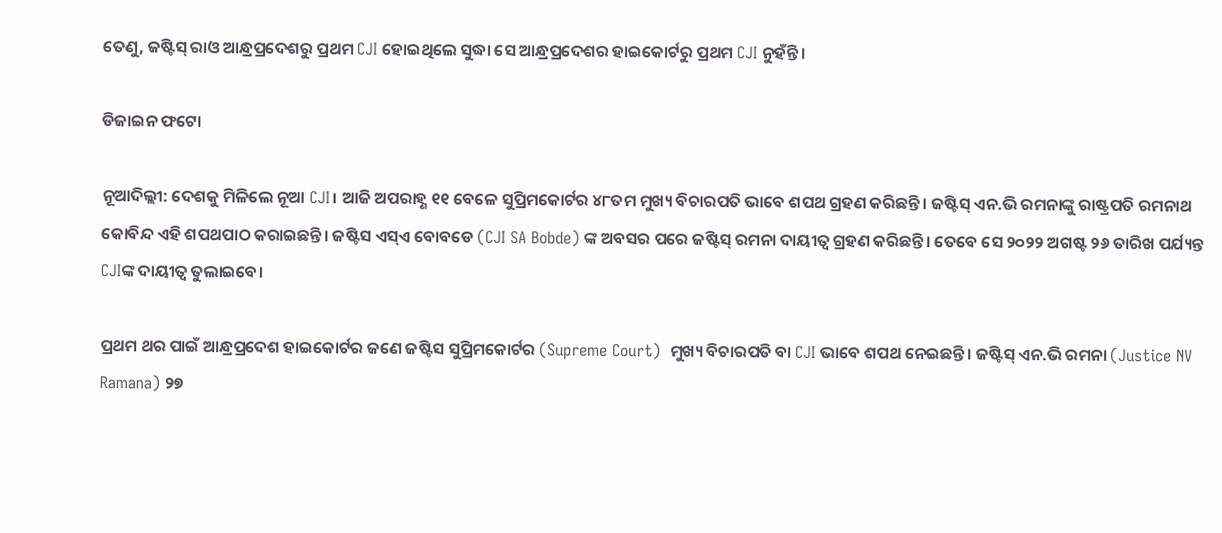ତେଣୁ, ଜଷ୍ଟିସ୍ ରାଓ ଆନ୍ଧ୍ରପ୍ରଦେଶରୁ ପ୍ରଥମ CJI ହୋଇଥିଲେ ସୁଦ୍ଧା ସେ ଆନ୍ଧ୍ରପ୍ରଦେଶର ହାଇକୋର୍ଟରୁ ପ୍ରଥମ CJI ନୁହଁନ୍ତି।

ଡିଜାଇନ ଫଟୋ

ନୂଆଦିଲ୍ଲୀ: ଦେଶକୁ ମିଳିଲେ ନୂଆ CJI। ଆଜି ଅପରାହ୍ଣ ୧୧ ବେଳେ ସୁପ୍ରିମକୋର୍ଟର ୪୮ତମ ମୁଖ୍ୟ ବିଚାରପତି ଭାବେ ଶପଥ ଗ୍ରହଣ କରିଛନ୍ତି। ଜଷ୍ଟିସ୍ ଏନ.ଭି ରମନାଙ୍କୁ ରାଷ୍ଟ୍ରପତି ରମନାଥ କୋବିନ୍ଦ ଏହି ଶପଥପାଠ କରାଇଛନ୍ତି। ଜଷ୍ଟିସ ଏସ୍ଏ ବୋବଡେ (CJI SA Bobde) ଙ୍କ ଅବସର ପରେ ଜଷ୍ଟିସ୍ ରମନା ଦାୟୀତ୍ୱ ଗ୍ରହଣ କରିଛନ୍ତି। ତେବେ ସେ ୨୦୨୨ ଅଗଷ୍ଟ ୨୬ ତାରିଖ ପର୍ଯ୍ୟନ୍ତ CJIଙ୍କ ଦାୟୀତ୍ୱ ତୁଲାଇବେ।

ପ୍ରଥମ ଥର ପାଇଁ ଆନ୍ଧ୍ରପ୍ରଦେଶ ହାଇକୋର୍ଟର ଜଣେ ଜଷ୍ଟିସ ସୁପ୍ରିମକୋର୍ଟର (Supreme Court)  ମୁଖ୍ୟ ବିଚାରପତି ବା CJI ଭାବେ ଶପଥ ନେଇଛନ୍ତି। ଜଷ୍ଟିସ୍ ଏନ.ଭି ରମନା (Justice NV Ramana) ୨୭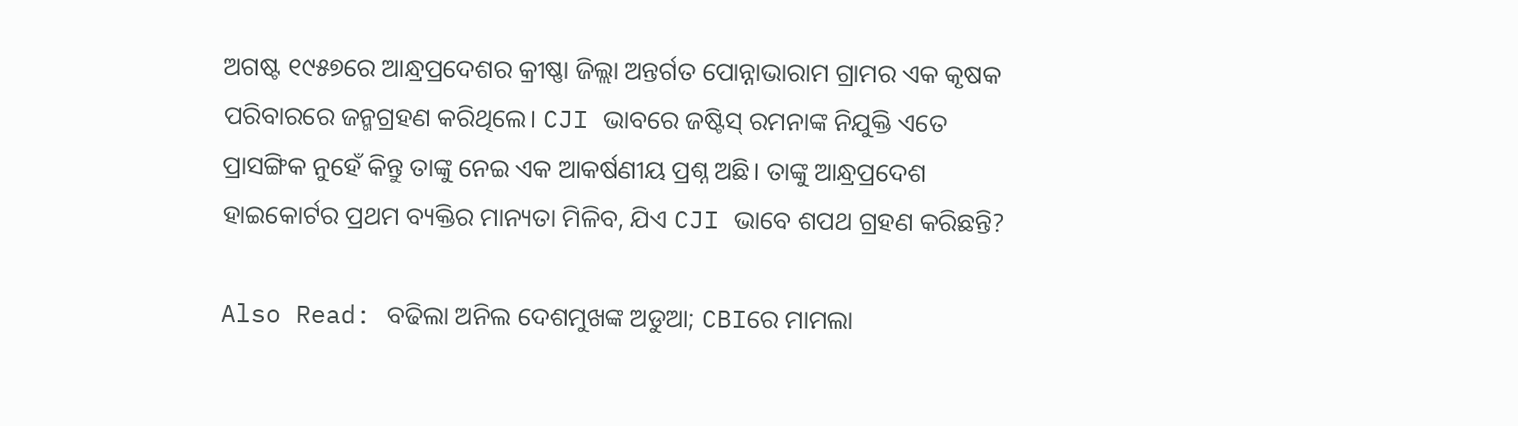ଅଗଷ୍ଟ ୧୯୫୭ରେ ଆନ୍ଧ୍ରପ୍ରଦେଶର କ୍ରୀଷ୍ଣା ଜିଲ୍ଲା ଅନ୍ତର୍ଗତ ପୋନ୍ନାଭାରାମ ଗ୍ରାମର ଏକ କୃଷକ ପରିବାରରେ ଜନ୍ମଗ୍ରହଣ କରିଥିଲେ। CJI ଭାବରେ ଜଷ୍ଟିସ୍ ରମନାଙ୍କ ନିଯୁକ୍ତି ଏତେ ପ୍ରାସଙ୍ଗିକ ନୁହେଁ କିନ୍ତୁ ତାଙ୍କୁ ନେଇ ଏକ ଆକର୍ଷଣୀୟ ପ୍ରଶ୍ନ ଅଛି। ତାଙ୍କୁ ଆନ୍ଧ୍ରପ୍ରଦେଶ ହାଇକୋର୍ଟର ପ୍ରଥମ ବ୍ୟକ୍ତିର ମାନ୍ୟତା ମିଳିବ, ଯିଏ CJI ଭାବେ ଶପଥ ଗ୍ରହଣ କରିଛନ୍ତି?

Also Read: ବଢିଲା ଅନିଲ ଦେଶମୁଖଙ୍କ ଅଡୁଆ; CBIରେ ମାମଲା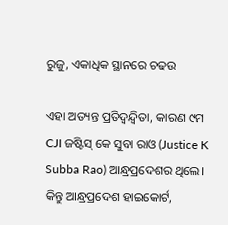ରୁଜୁ, ଏକାଧିକ ସ୍ଥାନରେ ଚଢଉ

ଏହା ଅତ୍ୟନ୍ତ ପ୍ରତିଦ୍ୱନ୍ଦ୍ୱିତା, କାରଣ ୯ମ CJI ଜଷ୍ଟିସ୍ କେ ସୁବା ରାଓ (Justice K Subba Rao) ଆନ୍ଧ୍ରପ୍ରଦେଶର ଥିଲେ। କିନ୍ତୁ ଆନ୍ଧ୍ରପ୍ରଦେଶ ହାଇକୋର୍ଟ,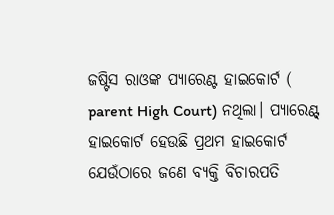ଜଷ୍ଟିସ ରାଓଙ୍କ ପ୍ୟାରେଣ୍ଟ ହାଇକୋର୍ଟ ( parent High Court) ନଥିଲା। ପ୍ୟାରେଣ୍ଟ୍ ହାଇକୋର୍ଟ ହେଉଛି ପ୍ରଥମ ହାଇକୋର୍ଟ ଯେଉଁଠାରେ ଜଣେ ବ୍ୟକ୍ତି ବିଚାରପତି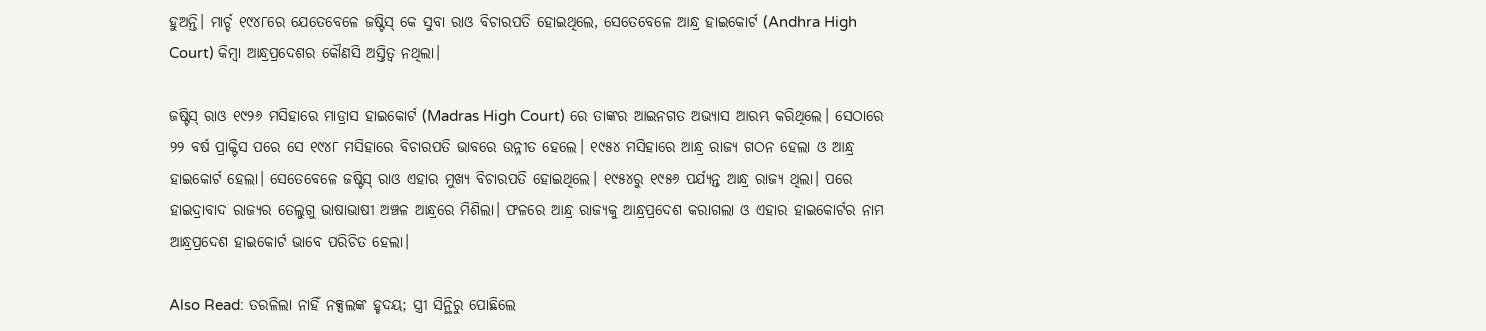ହୁଅନ୍ତି। ମାର୍ଚ୍ଚ ୧୯୪୮ରେ ଯେତେବେଳେ ଜଷ୍ଟିସ୍ କେ ସୁବା ରାଓ ବିଚାରପତି ହୋଇଥିଲେ, ସେତେବେଳେ ଆନ୍ଧ୍ର ହାଇକୋର୍ଟ (Andhra High Court) କିମ୍ବା ଆନ୍ଧ୍ରପ୍ରଦେଶର କୌଣସି ଅସ୍ତିତ୍ୱ ନଥିଲା।

ଜଷ୍ଟିସ୍ ରାଓ ୧୯୨୬ ମସିହାରେ ମାଡ୍ରାସ ହାଇକୋର୍ଟ (Madras High Court) ରେ ତାଙ୍କର ଆଇନଗତ ଅଭ୍ୟାସ ଆରମ୍ଭ କରିଥିଲେ। ସେଠାରେ ୨୨ ବର୍ଷ ପ୍ରାକ୍ଟିସ ପରେ ସେ ୧୯୪୮ ମସିହାରେ ବିଚାରପତି ଭାବରେ ଉନ୍ନୀତ ହେଲେ। ୧୯୫୪ ମସିହାରେ ଆନ୍ଧ୍ର ରାଜ୍ୟ ଗଠନ ହେଲା ଓ ଆନ୍ଧ୍ର ହାଇକୋର୍ଟ ହେଲା। ସେତେବେଳେ ଜଷ୍ଟିସ୍ ରାଓ ଏହାର ମୁଖ୍ୟ ବିଚାରପତି ହୋଇଥିଲେ। ୧୯୫୪ରୁ ୧୯୫୬ ପର୍ଯ୍ୟନ୍ତ ଆନ୍ଧ୍ର ରାଜ୍ୟ ଥିଲା। ପରେ ହାଇଦ୍ରାବାଦ ରାଜ୍ୟର ତେଲୁଗୁ ଭାଷାଭାଷୀ ଅଞ୍ଚଳ ଆନ୍ଧ୍ରରେ ମିଶିଲା। ଫଳରେ ଆନ୍ଧ୍ର ରାଜ୍ୟକୁ ଆନ୍ଧ୍ରପ୍ରଦେଶ କରାଗଲା ଓ ଏହାର ହାଇକୋର୍ଟର ନାମ ଆନ୍ଧ୍ରପ୍ରଦେଶ ହାଇକୋର୍ଟ ଭାବେ ପରିଚିତ ହେଲା।

Also Read: ତରଳିଲା ନାହିଁ ନକ୍ସଲଙ୍କ ହୃଦୟ; ସ୍ତ୍ରୀ ସିନ୍ଥିରୁ ପୋଛିଲେ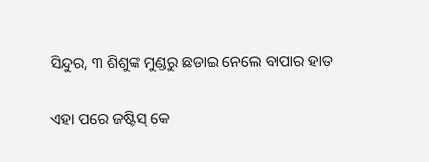ସିନ୍ଦୁର, ୩ ଶିଶୁଙ୍କ ମୁଣ୍ଡରୁ ଛଡାଇ ନେଲେ ବାପାର ହାତ

ଏହା ପରେ ଜଷ୍ଟିସ୍ କେ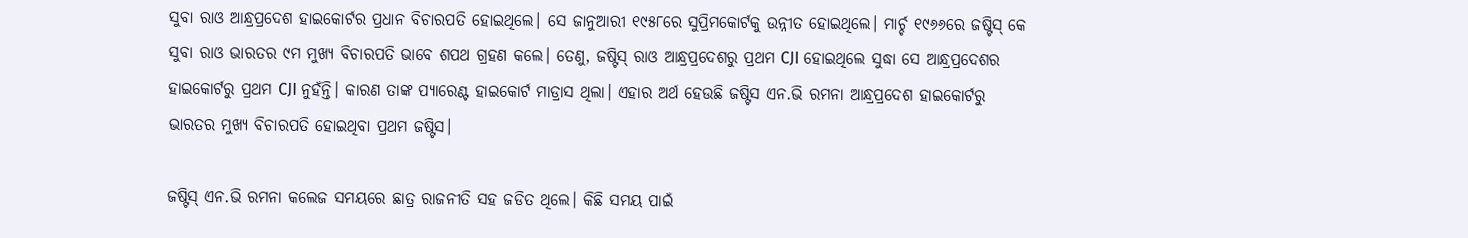ସୁବା ରାଓ ଆନ୍ଧ୍ରପ୍ରଦେଶ ହାଇକୋର୍ଟର ପ୍ରଧାନ ବିଚାରପତି ହୋଇଥିଲେ। ସେ ଜାନୁଆରୀ ୧୯୫୮ରେ ସୁପ୍ରିମକୋର୍ଟକୁ ଉନ୍ନୀତ ହୋଇଥିଲେ। ମାର୍ଚ୍ଚ ୧୯୬୬ରେ ଜଷ୍ଟିସ୍ କେ ସୁବା ରାଓ ଭାରତର ୯ମ ମୁଖ୍ୟ ବିଚାରପତି ଭାବେ ଶପଥ ଗ୍ରହଣ କଲେ। ତେଣୁ, ଜଷ୍ଟିସ୍ ରାଓ ଆନ୍ଧ୍ରପ୍ରଦେଶରୁ ପ୍ରଥମ CJI ହୋଇଥିଲେ ସୁଦ୍ଧା ସେ ଆନ୍ଧ୍ରପ୍ରଦେଶର ହାଇକୋର୍ଟରୁ ପ୍ରଥମ CJI ନୁହଁନ୍ତି। କାରଣ ତାଙ୍କ ପ୍ୟାରେଣ୍ଟ ହାଇକୋର୍ଟ ମାଡ୍ରାସ ଥିଲା। ଏହାର ଅର୍ଥ ହେଉଛି ଜଷ୍ଟିସ ଏନ.ଭି ରମନା ଆନ୍ଧ୍ରପ୍ରଦେଶ ହାଇକୋର୍ଟରୁ ଭାରତର ମୁଖ୍ୟ ବିଚାରପତି ହୋଇଥିବା ପ୍ରଥମ ଜଷ୍ଟିସ।

ଜଷ୍ଟିସ୍ ଏନ.ଭି ରମନା କଲେଜ ସମୟରେ ଛାତ୍ର ରାଜନୀତି ସହ ଜଡିତ ଥିଲେ। କିଛି ସମୟ ପାଇଁ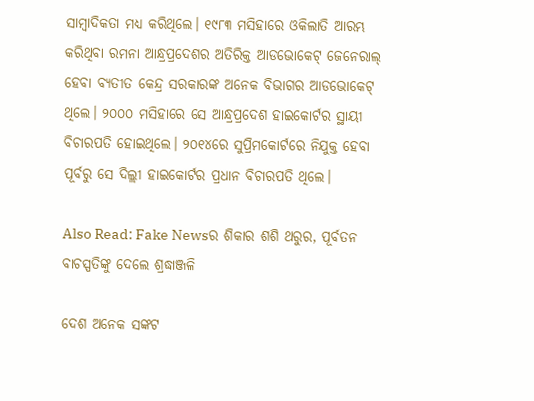ସାମ୍ବାଦିକତା ମଧ୍ୟ କରିଥିଲେ। ୧୯୮୩ ମସିହାରେ ଓକିଲାତି ଆରମ୍ଭ କରିଥିବା ରମନା ଆନ୍ଧ୍ରପ୍ରଦେଶର ଅତିରିକ୍ତ ଆଡଭୋକେଟ୍ ଜେନେରାଲ୍ ହେବା ବ୍ୟତୀତ କେନ୍ଦ୍ର ସରକାରଙ୍କ ଅନେକ ବିଭାଗର ଆଡଭୋକେଟ୍ ଥିଲେ। ୨୦୦୦ ମସିହାରେ ସେ ଆନ୍ଧ୍ରପ୍ରଦେଶ ହାଇକୋର୍ଟର ସ୍ଥାୟୀ ବିଚାରପତି ହୋଇଥିଲେ। ୨୦୧୪ରେ ସୁପ୍ରିମକୋର୍ଟରେ ନିଯୁକ୍ତ ହେବା ପୂର୍ବରୁ ସେ ଦିଲ୍ଲୀ ହାଇକୋର୍ଟର ପ୍ରଧାନ ବିଚାରପତି ଥିଲେ।

Also Read: Fake Newsର ଶିକାର ଶଶି ଥରୁର, ପୂର୍ବତନ ବାଚସ୍ପତିଙ୍କୁ ଦେଲେ ଶ୍ରଦ୍ଧାଞ୍ଜଳି

ଦେଶ ଅନେକ ସଙ୍କଟ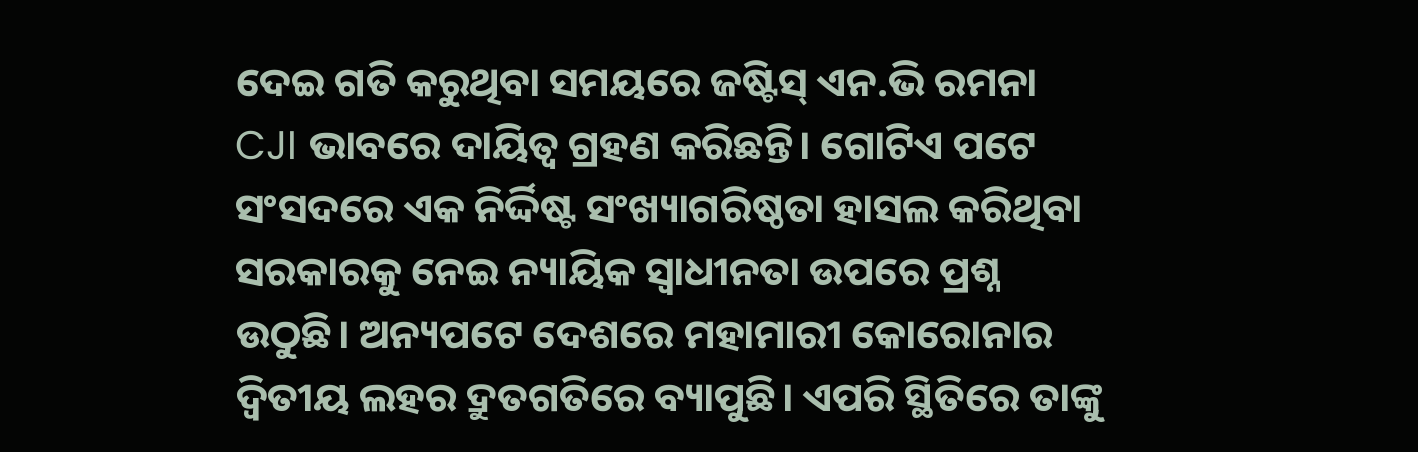ଦେଇ ଗତି କରୁଥିବା ସମୟରେ ଜଷ୍ଟିସ୍ ଏନ.ଭି ରମନା CJI ଭାବରେ ଦାୟିତ୍ୱ ଗ୍ରହଣ କରିଛନ୍ତି। ଗୋଟିଏ ପଟେ ସଂସଦରେ ଏକ ନିର୍ଦ୍ଦିଷ୍ଟ ସଂଖ୍ୟାଗରିଷ୍ଠତା ହାସଲ କରିଥିବା ସରକାରକୁ ନେଇ ନ୍ୟାୟିକ ସ୍ୱାଧୀନତା ଉପରେ ପ୍ରଶ୍ନ ଉଠୁଛି। ଅନ୍ୟପଟେ ଦେଶରେ ମହାମାରୀ କୋରୋନାର ଦ୍ୱିତୀୟ ଲହର ଦ୍ରୁତଗତିରେ ବ୍ୟାପୁଛି। ଏପରି ସ୍ଥିତିରେ ତାଙ୍କୁ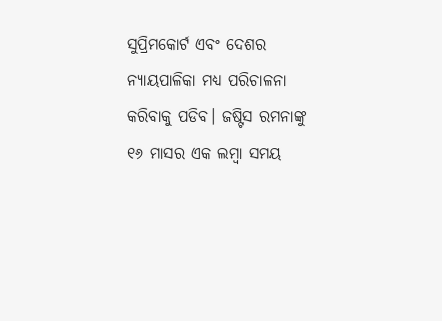ସୁପ୍ରିମକୋର୍ଟ ଏବଂ ଦେଶର ନ୍ୟାୟପାଳିକା ମଧ୍ୟ ପରିଚାଳନା କରିବାକୁ ପଡିବ। ଜଷ୍ଟିସ ରମନାଙ୍କୁ ୧୬ ମାସର ଏକ ଲମ୍ବା ସମୟ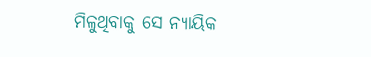ମିଳୁଥିବାକୁ ସେ ନ୍ୟାୟିକ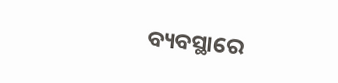ବ୍ୟବସ୍ଥାରେ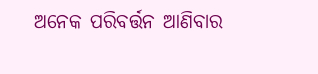ଅନେକ ପରିବର୍ତ୍ତନ ଆଣିବାର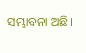ସମ୍ଭାବନା ଅଛି।